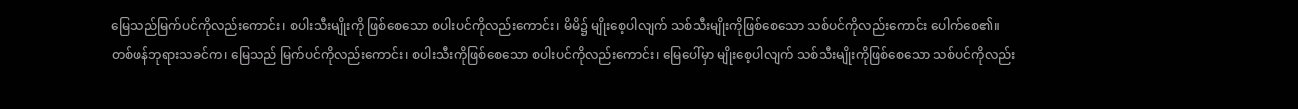မြေသည်မြက်ပင်ကိုလည်းကောင်း၊ စပါးသီးမျိုးကို ဖြစ်စေသော စပါးပင်ကိုလည်းကောင်း၊ မိမိ၌ မျိုးစေ့ပါလျက် သစ်သီးမျိုးကိုဖြစ်စေသော သစ်ပင်ကိုလည်းကောင်း ပေါက်စေ၏။
တစ်ဖန်ဘုရားသခင်က၊ မြေသည် မြက်ပင်ကိုလည်းကောင်း၊ စပါးသီးကိုဖြစ်စေသော စပါးပင်ကိုလည်းကောင်း၊ မြေပေါ်မှာ မျိုးစေ့ပါလျက် သစ်သီးမျိုးကိုဖြစ်စေသော သစ်ပင်ကိုလည်း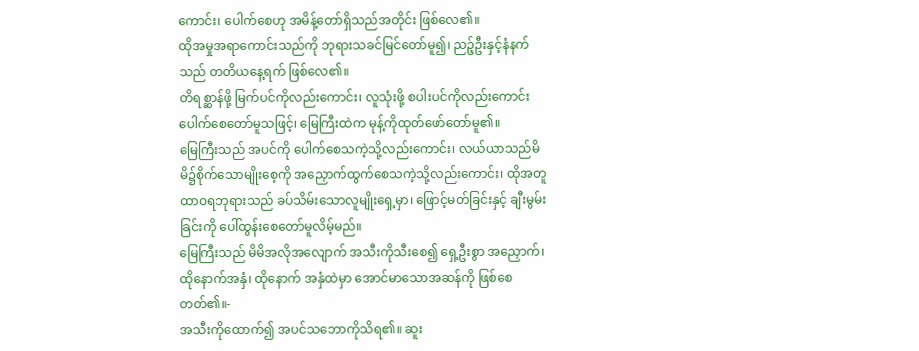ကောင်း၊ ပေါက်စေဟု အမိန့်တော်ရှိသည်အတိုင်း ဖြစ်လေ၏။
ထိုအမှုအရာကောင်းသည်ကို ဘုရားသခင်မြင်တော်မူ၍၊ ညဉ့်ဦးနှင့်နံနက်သည် တတိယနေ့ရက် ဖြစ်လေ၏။
တိရစ္ဆာန်ဖို့ မြက်ပင်ကိုလည်းကောင်း၊ လူသုံးဖို့ စပါးပင်ကိုလည်းကောင်း ပေါက်စေတော်မူသဖြင့်၊ မြေကြီးထဲက မုန့်ကိုထုတ်ဖော်တော်မူ၏။
မြေကြီးသည် အပင်ကို ပေါက်စေသကဲ့သို့လည်းကောင်း၊ လယ်ယာသည်မိမိ၌စိုက်သောမျိုးစေ့ကို အညှောက်ထွက်စေသကဲ့သို့လည်းကောင်း၊ ထိုအတူ ထာဝရဘုရားသည် ခပ်သိမ်းသောလူမျိုးရှေ့မှာ၊ ဖြောင့်မတ်ခြင်းနှင့် ချီးမွမ်းခြင်းကို ပေါ်ထွန်းစေတော်မူလိမ့်မည်။
မြေကြီးသည် မိမိအလိုအလျောက် အသီးကိုသီးစေ၍ ရှေ့ဦးစွာ အညှောက်၊ ထိုနောက်အနှံ၊ ထိုနောက် အနှံထဲမှာ အောင်မာသောအဆန်ကို ဖြစ်စေတတ်၏။-
အသီးကိုထောက်၍ အပင်သဘောကိုသိရ၏။ ဆူး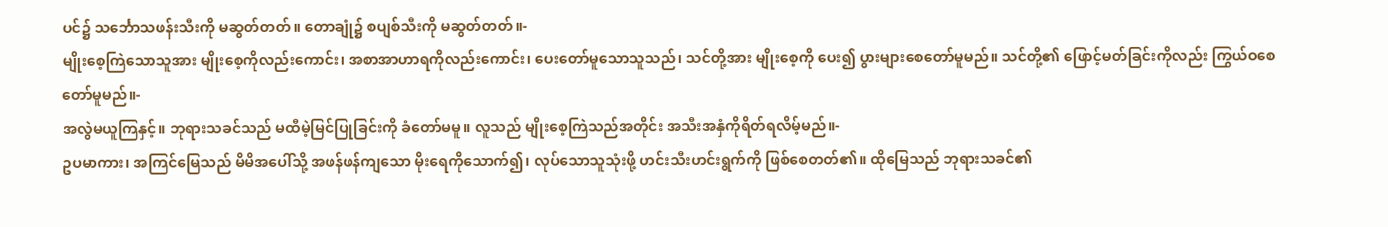ပင်၌ သင်္ဘောသဖန်းသီးကို မဆွတ်တတ်။ တောချုံ၌ စပျစ်သီးကို မဆွတ်တတ်။-
မျိုးစေ့ကြဲသောသူအား မျိုးစေ့ကိုလည်းကောင်း၊ အစာအာဟာရကိုလည်းကောင်း၊ ပေးတော်မူသောသူသည်၊ သင်တို့အား မျိုးစေ့ကို ပေး၍ ပွားများစေတော်မူမည်။ သင်တို့၏ ဖြောင့်မတ်ခြင်းကိုလည်း ကြွယ်ဝစေတော်မူမည်။-
အလွဲမယူကြနှင့်။ ဘုရားသခင်သည် မထီမဲ့မြင်ပြုခြင်းကို ခံတော်မမူ။ လူသည် မျိုးစေ့ကြဲသည်အတိုင်း အသီးအနှံကိုရိတ်ရလိမ့်မည်။-
ဥပမာကား၊ အကြင်မြေသည် မိမိအပေါ်သို့ အဖန်ဖန်ကျသော မိုးရေကိုသောက်၍၊ လုပ်သောသူသုံးဖို့ ဟင်းသီးဟင်းရွက်ကို ဖြစ်စေတတ်၏။ ထိုမြေသည် ဘုရားသခင်၏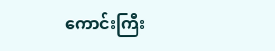ကောင်းကြီး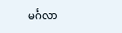မင်္ဂလာ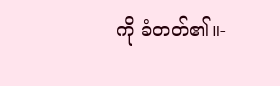ကို ခံတတ်၏။-